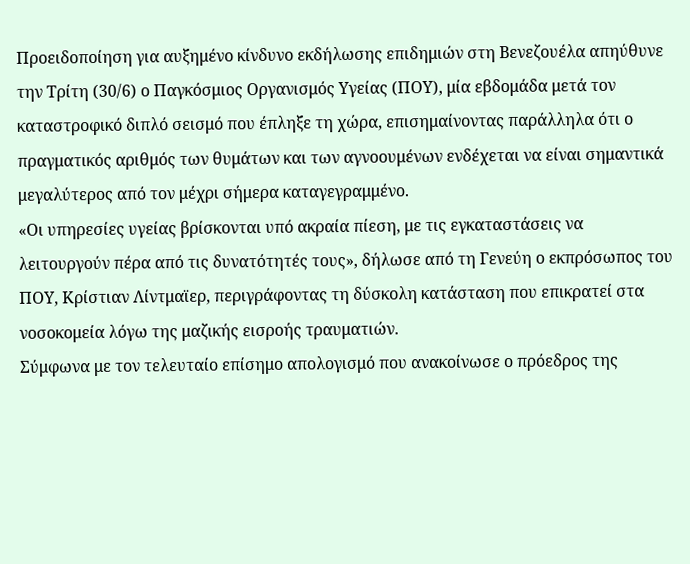Προειδοποίηση για αυξημένο κίνδυνο εκδήλωσης επιδημιών στη Βενεζουέλα απηύθυνε την Τρίτη (30/6) ο Παγκόσμιος Οργανισμός Υγείας (ΠΟΥ), μία εβδομάδα μετά τον καταστροφικό διπλό σεισμό που έπληξε τη χώρα, επισημαίνοντας παράλληλα ότι ο πραγματικός αριθμός των θυμάτων και των αγνοουμένων ενδέχεται να είναι σημαντικά μεγαλύτερος από τον μέχρι σήμερα καταγεγραμμένο.
«Οι υπηρεσίες υγείας βρίσκονται υπό ακραία πίεση, με τις εγκαταστάσεις να λειτουργούν πέρα από τις δυνατότητές τους», δήλωσε από τη Γενεύη ο εκπρόσωπος του ΠΟΥ, Κρίστιαν Λίντμαϊερ, περιγράφοντας τη δύσκολη κατάσταση που επικρατεί στα νοσοκομεία λόγω της μαζικής εισροής τραυματιών.
Σύμφωνα με τον τελευταίο επίσημο απολογισμό που ανακοίνωσε ο πρόεδρος της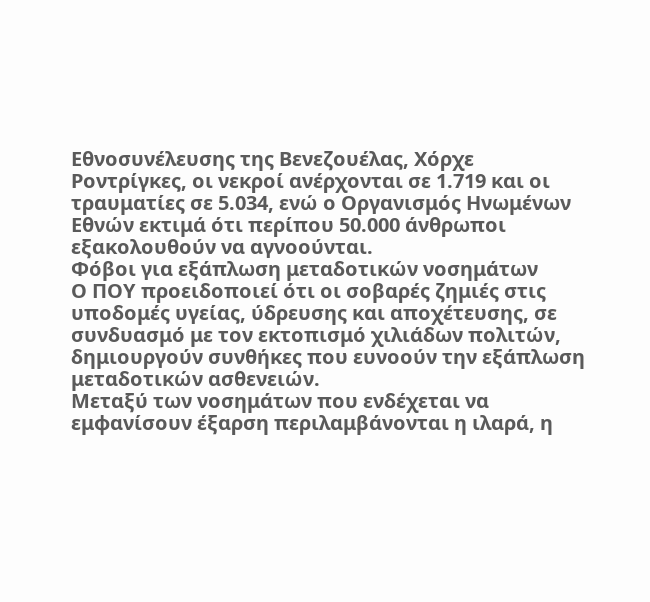Εθνοσυνέλευσης της Βενεζουέλας, Χόρχε Ροντρίγκες, οι νεκροί ανέρχονται σε 1.719 και οι τραυματίες σε 5.034, ενώ ο Οργανισμός Ηνωμένων Εθνών εκτιμά ότι περίπου 50.000 άνθρωποι εξακολουθούν να αγνοούνται.
Φόβοι για εξάπλωση μεταδοτικών νοσημάτων
Ο ΠΟΥ προειδοποιεί ότι οι σοβαρές ζημιές στις υποδομές υγείας, ύδρευσης και αποχέτευσης, σε συνδυασμό με τον εκτοπισμό χιλιάδων πολιτών, δημιουργούν συνθήκες που ευνοούν την εξάπλωση μεταδοτικών ασθενειών.
Μεταξύ των νοσημάτων που ενδέχεται να εμφανίσουν έξαρση περιλαμβάνονται η ιλαρά, η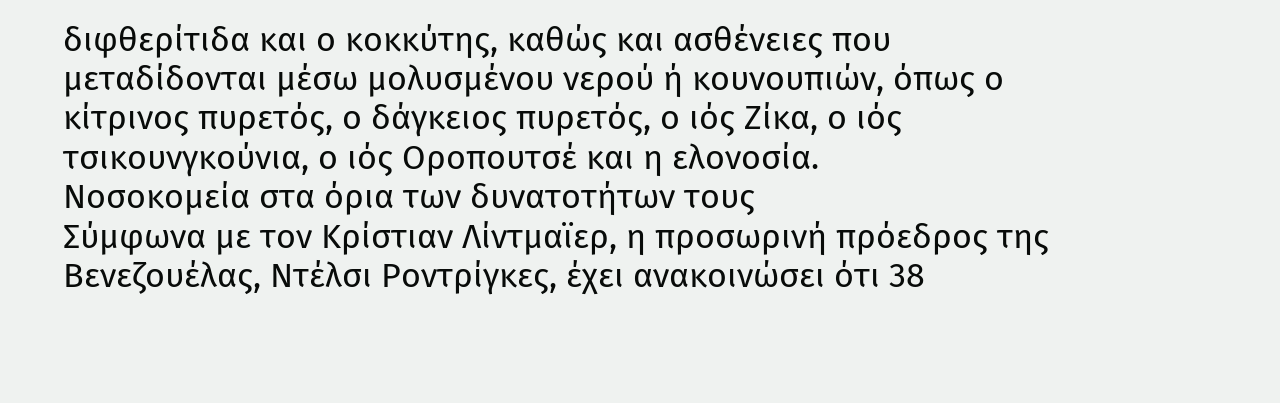διφθερίτιδα και ο κοκκύτης, καθώς και ασθένειες που μεταδίδονται μέσω μολυσμένου νερού ή κουνουπιών, όπως ο κίτρινος πυρετός, ο δάγκειος πυρετός, ο ιός Ζίκα, ο ιός τσικουνγκούνια, ο ιός Οροπουτσέ και η ελονοσία.
Νοσοκομεία στα όρια των δυνατοτήτων τους
Σύμφωνα με τον Κρίστιαν Λίντμαϊερ, η προσωρινή πρόεδρος της Βενεζουέλας, Ντέλσι Ροντρίγκες, έχει ανακοινώσει ότι 38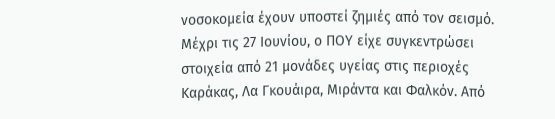νοσοκομεία έχουν υποστεί ζημιές από τον σεισμό.
Μέχρι τις 27 Ιουνίου, ο ΠΟΥ είχε συγκεντρώσει στοιχεία από 21 μονάδες υγείας στις περιοχές Καράκας, Λα Γκουάιρα, Μιράντα και Φαλκόν. Από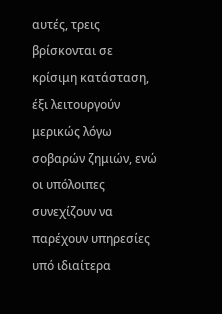αυτές, τρεις βρίσκονται σε κρίσιμη κατάσταση, έξι λειτουργούν μερικώς λόγω σοβαρών ζημιών, ενώ οι υπόλοιπες συνεχίζουν να παρέχουν υπηρεσίες υπό ιδιαίτερα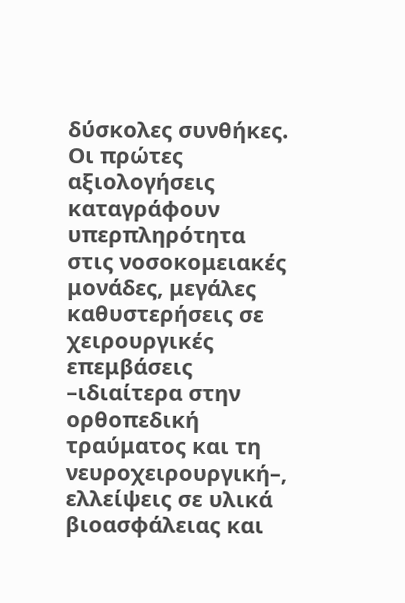δύσκολες συνθήκες.
Οι πρώτες αξιολογήσεις καταγράφουν υπερπληρότητα στις νοσοκομειακές μονάδες, μεγάλες καθυστερήσεις σε χειρουργικές επεμβάσεις –ιδιαίτερα στην ορθοπεδική τραύματος και τη νευροχειρουργική–, ελλείψεις σε υλικά βιοασφάλειας και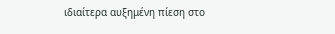ιδιαίτερα αυξημένη πίεση στο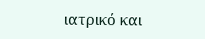ιατρικό και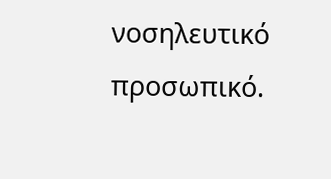νοσηλευτικό προσωπικό.